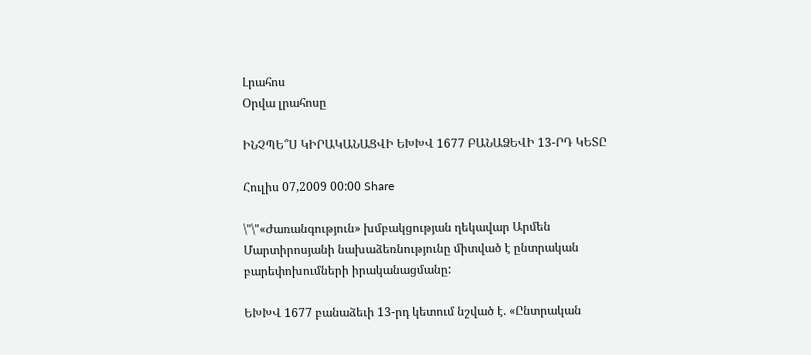Լրահոս
Օրվա լրահոսը

ԻՆՉՊԵ՞Ս ԿԻՐԱԿԱՆԱՑՎԻ ԵԽԽՎ 1677 ԲԱՆԱՁԵՎԻ 13-ՐԴ ԿԵՏԸ

Հուլիս 07,2009 00:00 Share

\"\"«Ժառանգություն» խմբակցության ղեկավար Արմեն Մարտիրոսյանի նախաձեռնությունը միտված է ընտրական բարեփոխումների իրականացմանը:

ԵԽԽՎ 1677 բանաձեւի 13-րդ կետում նշված է. «Ընտրական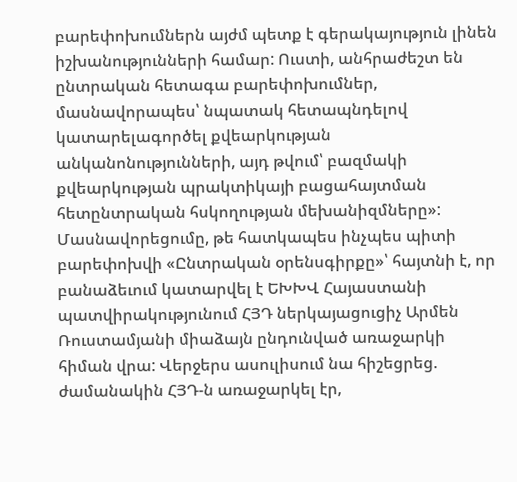բարեփոխումներն այժմ պետք է գերակայություն լինեն իշխանությունների համար: Ուստի, անհրաժեշտ են ընտրական հետագա բարեփոխումներ, մասնավորապես՝ նպատակ հետապնդելով կատարելագործել քվեարկության անկանոնությունների, այդ թվում՝ բազմակի քվեարկության պրակտիկայի բացահայտման հետընտրական հսկողության մեխանիզմները»: Մասնավորեցումը, թե հատկապես ինչպես պիտի բարեփոխվի «Ընտրական օրենսգիրքը»՝ հայտնի է, որ բանաձեւում կատարվել է ԵԽԽՎ Հայաստանի պատվիրակությունում ՀՅԴ ներկայացուցիչ Արմեն Ռուստամյանի միաձայն ընդունված առաջարկի հիման վրա: Վերջերս ասուլիսում նա հիշեցրեց. ժամանակին ՀՅԴ-ն առաջարկել էր,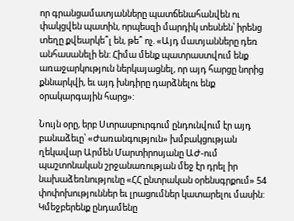որ գրանցամատյանները պատճենահանվեն ու փակցվեն պատին, որպեսզի մարդիկ տեսնեն՝ իրենց տեղը քվեարկե՞լ են, թե՞ ոչ. «Այդ մատյանները դեռ անհասանելի են: Հիմա մենք պատրաստվում ենք առաջարկություն ներկայացնել, որ այդ հարցը նորից քննարկվի, եւ այդ խնդիրը դարձնելու ենք օրակարգային հարց»:

Նույն օրը, երբ Ստրասբուրգում ընդունվում էր այդ բանաձեւը՝ «Ժառանգություն» խմբակցության ղեկավար Արմեն Մարտիրոսյանը ԱԺ-ում պաշտոնական շրջանառության մեջ էր դրել իր նախաձեռնությունը «ՀՀ ընտրական օրենսգրքում» 54 փոփոխություններ եւ լրացումներ կատարելու մասին: Կմեջբերենք ընդամենը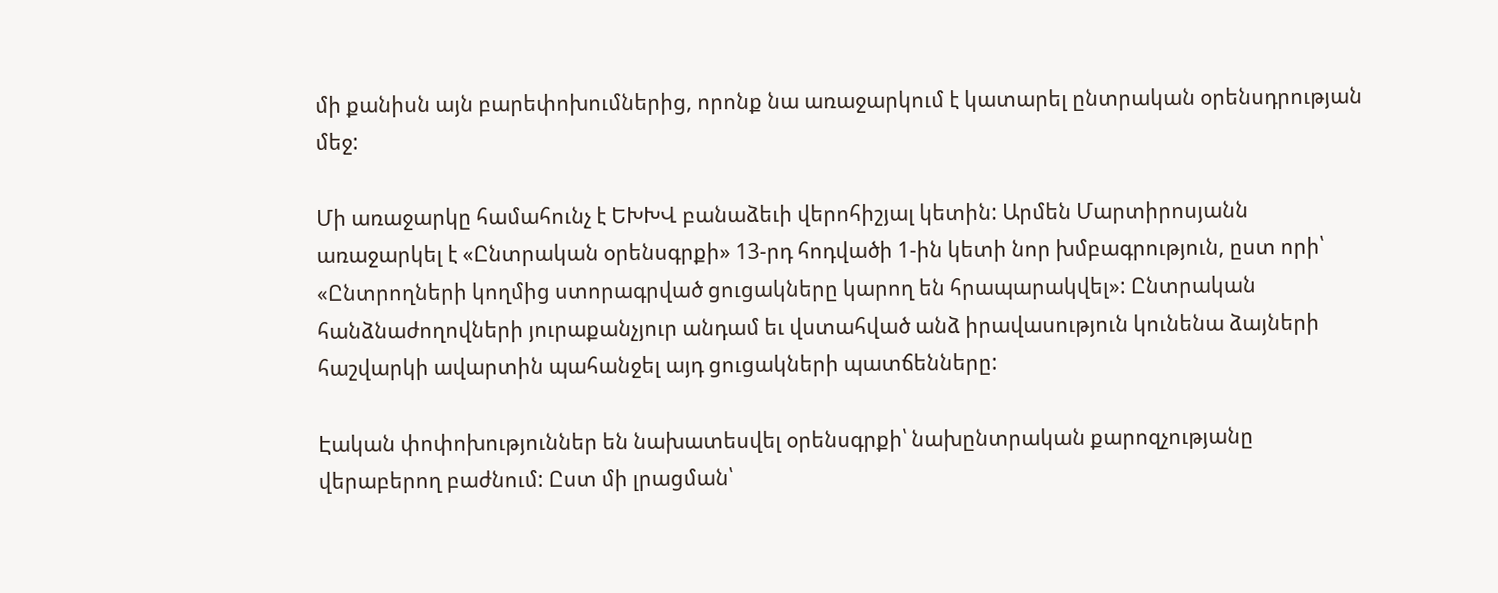մի քանիսն այն բարեփոխումներից, որոնք նա առաջարկում է կատարել ընտրական օրենսդրության մեջ:

Մի առաջարկը համահունչ է ԵԽԽՎ բանաձեւի վերոհիշյալ կետին: Արմեն Մարտիրոսյանն առաջարկել է «Ընտրական օրենսգրքի» 13-րդ հոդվածի 1-ին կետի նոր խմբագրություն, ըստ որի՝ «Ընտրողների կողմից ստորագրված ցուցակները կարող են հրապարակվել»: Ընտրական հանձնաժողովների յուրաքանչյուր անդամ եւ վստահված անձ իրավասություն կունենա ձայների հաշվարկի ավարտին պահանջել այդ ցուցակների պատճենները:

Էական փոփոխություններ են նախատեսվել օրենսգրքի՝ նախընտրական քարոզչությանը վերաբերող բաժնում: Ըստ մի լրացման՝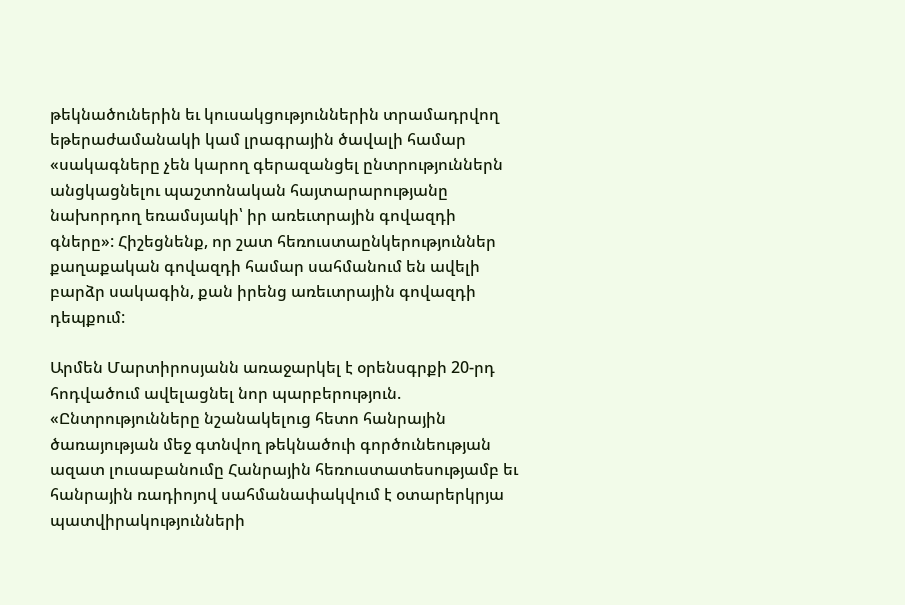թեկնածուներին եւ կուսակցություններին տրամադրվող եթերաժամանակի կամ լրագրային ծավալի համար «սակագները չեն կարող գերազանցել ընտրություններն անցկացնելու պաշտոնական հայտարարությանը նախորդող եռամսյակի՝ իր առեւտրային գովազդի գները»: Հիշեցնենք, որ շատ հեռուստաընկերություններ քաղաքական գովազդի համար սահմանում են ավելի բարձր սակագին, քան իրենց առեւտրային գովազդի դեպքում:

Արմեն Մարտիրոսյանն առաջարկել է օրենսգրքի 20-րդ հոդվածում ավելացնել նոր պարբերություն. «Ընտրությունները նշանակելուց հետո հանրային ծառայության մեջ գտնվող թեկնածուի գործունեության ազատ լուսաբանումը Հանրային հեռուստատեսությամբ եւ հանրային ռադիոյով սահմանափակվում է օտարերկրյա պատվիրակությունների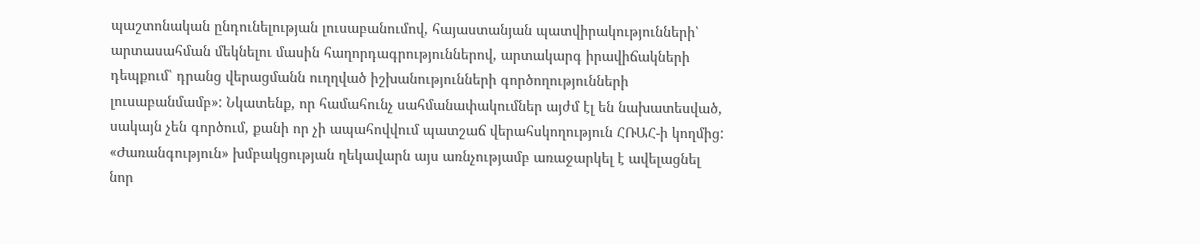պաշտոնական ընդունելության լուսաբանումով, հայաստանյան պատվիրակությունների՝ արտասահման մեկնելու մասին հաղորդագրություններով, արտակարգ իրավիճակների դեպքում՝ դրանց վերացմանն ուղղված իշխանությունների գործողությունների լուսաբանմամբ»: Նկատենք, որ համահունչ սահմանափակումներ այժմ էլ են նախատեսված, սակայն չեն գործում, քանի որ չի ապահովվում պատշաճ վերահսկողություն ՀՌԱՀ-ի կողմից: «Ժառանգություն» խմբակցության ղեկավարն այս առնչությամբ առաջարկել է ավելացնել նոր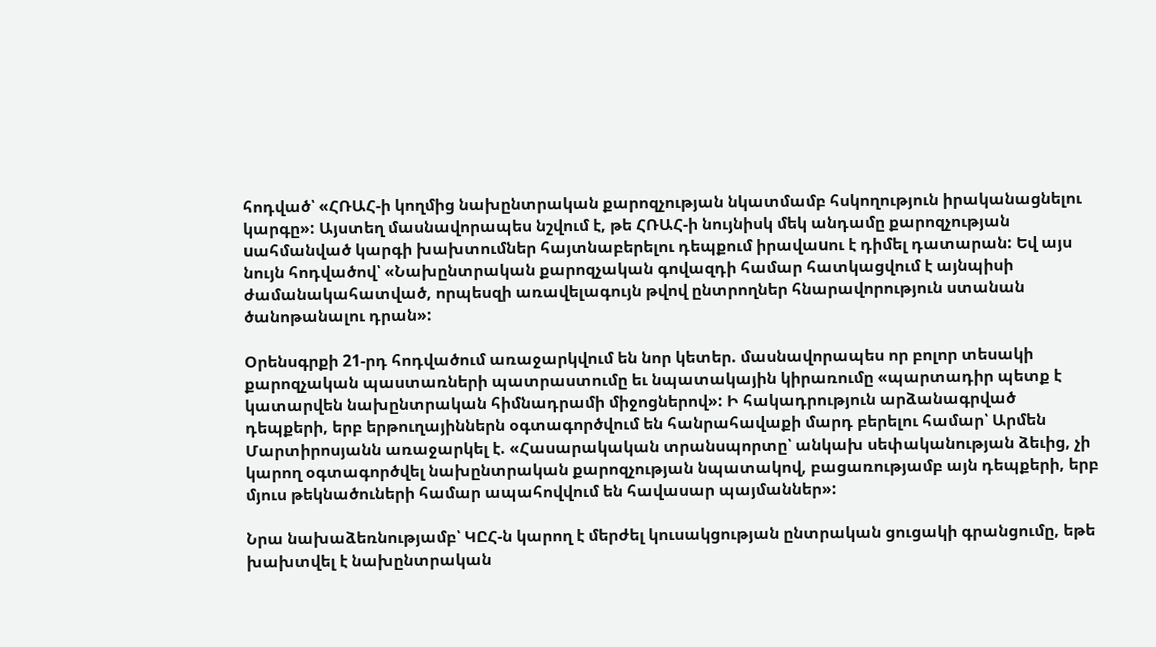հոդված՝ «ՀՌԱՀ-ի կողմից նախընտրական քարոզչության նկատմամբ հսկողություն իրականացնելու կարգը»: Այստեղ մասնավորապես նշվում է, թե ՀՌԱՀ-ի նույնիսկ մեկ անդամը քարոզչության uահմանված կարգի խախտումներ հայտնաբերելու դեպքում իրավաuու է դիմել դատարան: Եվ այս նույն հոդվածով՝ «Նախընտրական քարոզչական գովազդի համար հատկացվում է այնպիսի ժամանակահատված, որպեսզի առավելագույն թվով ընտրողներ հնարավորություն ստանան ծանոթանալու դրան»:

Օրենսգրքի 21-րդ հոդվածում առաջարկվում են նոր կետեր. մասնավորապես որ բոլոր տեսակի քարոզչական պաստառների պատրաստումը եւ նպատակային կիրառումը «պարտադիր պետք է կատարվեն նախընտրական հիմնադրամի միջոցներով»: Ի հակադրություն արձանագրված դեպքերի, երբ երթուղայիններն օգտագործվում են հանրահավաքի մարդ բերելու համար՝ Արմեն Մարտիրոսյանն առաջարկել է. «Հասարակական տրանսպորտը՝ անկախ սեփականության ձեւից, չի կարող օգտագործվել նախընտրական քարոզչության նպատակով, բացառությամբ այն դեպքերի, երբ մյուս թեկնածուների համար ապահովվում են հավասար պայմաններ»:

Նրա նախաձեռնությամբ՝ ԿԸՀ-ն կարող է մերժել կուսակցության ընտրական ցուցակի գրանցումը, եթե խախտվել է նախընտրական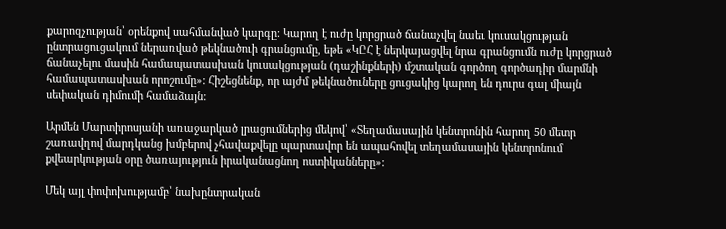քարոզչության՝ օրենքով սահմանված կարգը: Կարող է ուժը կորցրած ճանաչվել նաեւ կուսակցության ընտրացուցակում ներառված թեկնածուի գրանցումը, եթե «ԿԸՀ է ներկայացվել նրա գրանցումն ուժը կորցրած ճանաչելու մասին համապատասխան կուսակցության (դաշինքների) մշտական գործող գործադիր մարմնի համապատասխան որոշումը»: Հիշեցնենք, որ այժմ թեկնածուները ցուցակից կարող են դուրս գալ միայն սեփական դիմումի համաձայն:

Արմեն Մարտիրոսյանի առաջարկած լրացումներից մեկով՝ «Տեղամասային կենտրոնին հարող 50 մետր շառավղով մարդկանց խմբերով չհավաքվելը պարտավոր են ապահովել տեղամասային կենտրոնում քվեարկության օրը ծառայություն իրականացնող ոստիկանները»:

Մեկ այլ փոփոխությամբ՝ նախընտրական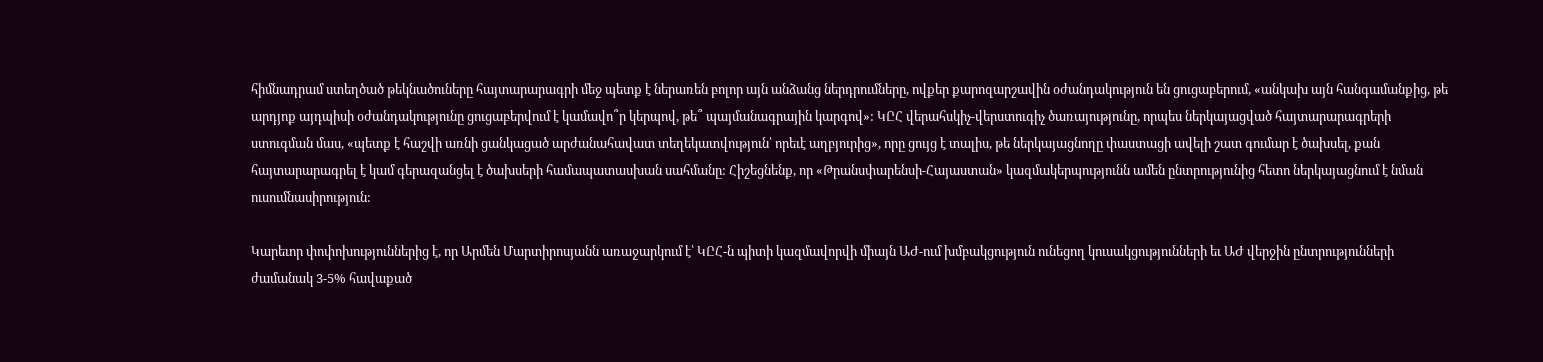հիմնադրամ ստեղծած թեկնածուները հայտարարագրի մեջ պետք է ներառեն բոլոր այն անձանց ներդրումները, ովքեր քարոզարշավին օժանդակություն են ցուցաբերում, «անկախ այն հանգամանքից, թե արդյոք այդպիսի օժանդակությունը ցուցաբերվում է կամավո՞ր կերպով, թե՞ պայմանագրային կարգով»: ԿԸՀ վերահսկիչ-վերստուգիչ ծառայությունը, որպես ներկայացված հայտարարագրերի ստուգման մաս, «պետք է հաշվի առնի ցանկացած արժանահավատ տեղեկատվություն՝ որեւէ աղբյուրից», որը ցույց է տալիս, թե ներկայացնողը փաստացի ավելի շատ գումար է ծախսել, քան հայտարարագրել է կամ գերազանցել է ծախսերի համապատասխան սահմանը: Հիշեցնենք, որ «Թրանսփարենսի-Հայաստան» կազմակերպությունն ամեն ընտրությունից հետո ներկայացնում է նման ուսումնասիրություն:

Կարեւոր փոփոխություններից է, որ Արմեն Մարտիրոսյանն առաջարկում է՝ ԿԸՀ-ն պիտի կազմավորվի միայն ԱԺ-ում խմբակցություն ունեցող կուսակցությունների եւ ԱԺ վերջին ընտրությունների ժամանակ 3-5% հավաքած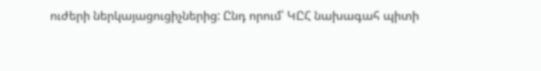ուժերի ներկայացուցիչներից: Ընդ որում՝ ԿԸՀ նախագահ պիտի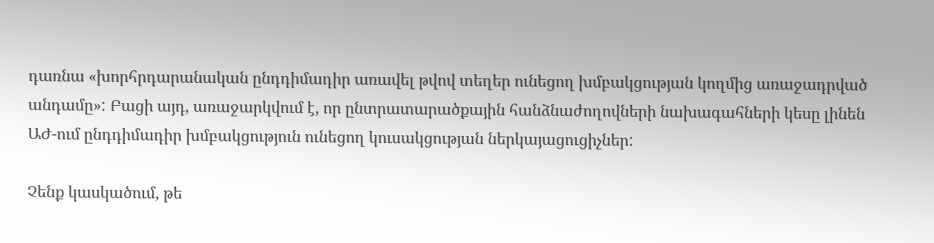դառնա «խորհրդարանական ընդդիմադիր առավել թվով տեղեր ունեցող խմբակցության կողմից առաջադրված անդամը»: Բացի այդ, առաջարկվում է, որ ընտրատարածքային հանձնաժողովների նախագահների կեսը լինեն ԱԺ-ում ընդդիմադիր խմբակցություն ունեցող կուսակցության ներկայացուցիչներ:

Չենք կասկածում, թե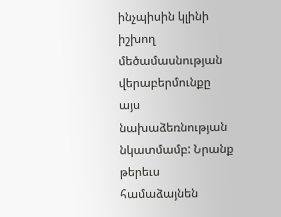ինչպիսին կլինի իշխող մեծամասնության վերաբերմունքը այս նախաձեռնության նկատմամբ: Նրանք թերեւս համաձայնեն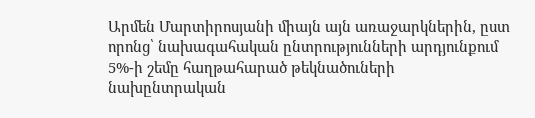Արմեն Մարտիրոսյանի միայն այն առաջարկներին, ըստ որոնց՝ նախագահական ընտրությունների արդյունքում 5%-ի շեմը հաղթահարած թեկնածուների նախընտրական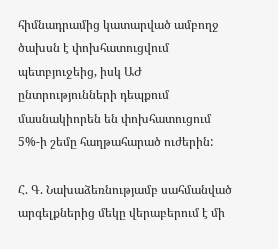հիմնադրամից կատարված ամբողջ ծախսն է փոխհատուցվում պետբյուջեից, իսկ ԱԺ ընտրությունների դեպքում մասնակիորեն են փոխհատուցում 5%-ի շեմը հաղթահարած ուժերին:

Հ. Գ. Նախաձեռնությամբ սահմանված արգելքներից մեկը վերաբերում է մի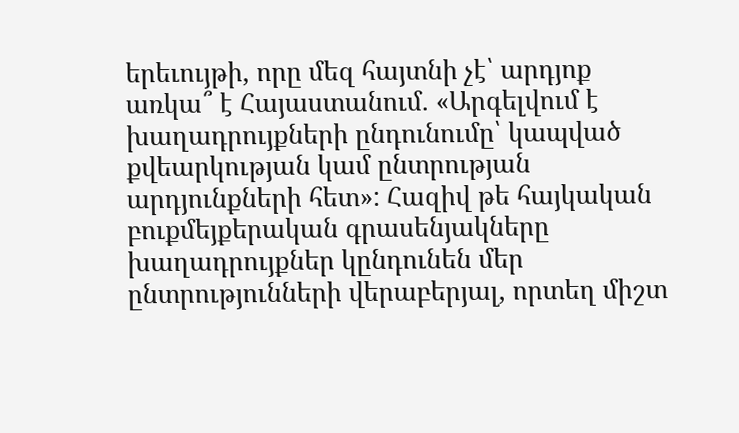երեւույթի, որը մեզ հայտնի չէ՝ արդյոք առկա՞ է Հայաստանում. «Արգելվում է խաղադրույքների ընդունումը՝ կապված քվեարկության կամ ընտրության արդյունքների հետ»: Հազիվ թե հայկական բուքմեյքերական գրասենյակները խաղադրույքներ կընդունեն մեր ընտրությունների վերաբերյալ, որտեղ միշտ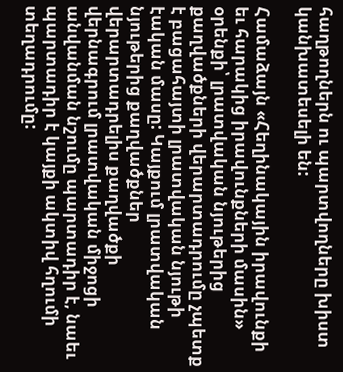հաղթողներն ու պարտվողները խիստ կանխատեսելի են:

Համաձայն «Հեղինակային իրավունքի եւ հարակից իրավունքների մասին» օրենքի՝ լրատվական նյութերից քաղվածքների վերարտադրումը չպետք է բացահայտի լրատվական նյութի էական մասը: Կայքում լրատվական նյութերից քաղվածքներ վերարտադրելիս քաղվածքի վերնագրում լրատվական միջոցի անվանման նշումը պարտադիր է, նաեւ պարտադիր է կայքի ակտիվ հղումի տեղադրումը: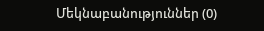Մեկնաբանություններ (0)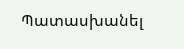Պատասխանել